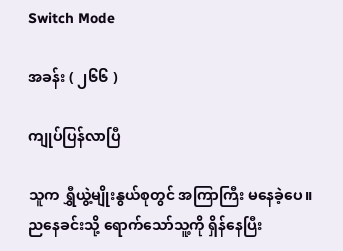Switch Mode

အခန်း ( ၂၆၆ )

ကျုပ်ပြန်လာပြီ

သူက ရွှီယွဲ့မျိုးနွယ်စုတွင် အကြာကြီး မနေခဲ့ပေ။ ညနေခင်းသို့ ရောက်သော်သူ့ကို ရှိန်နေပြီး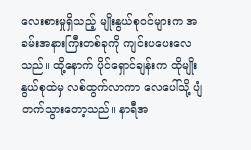လေးစားမှုရှိသည့် မျိုးနွယ်စုဝင်များက အခမ်းအနားကြီးတစ်ခုကို ကျင်းပပေးလေသည်။ ထို့နောက် ပိုင်ရှောင်ချန်းက ထိုမျိုးနွယ်စုထဲမှ လစ်ထွက်လာကာ လေပေါ်သို့ ပျံတက်သွားတော့သည်။ နာရီအ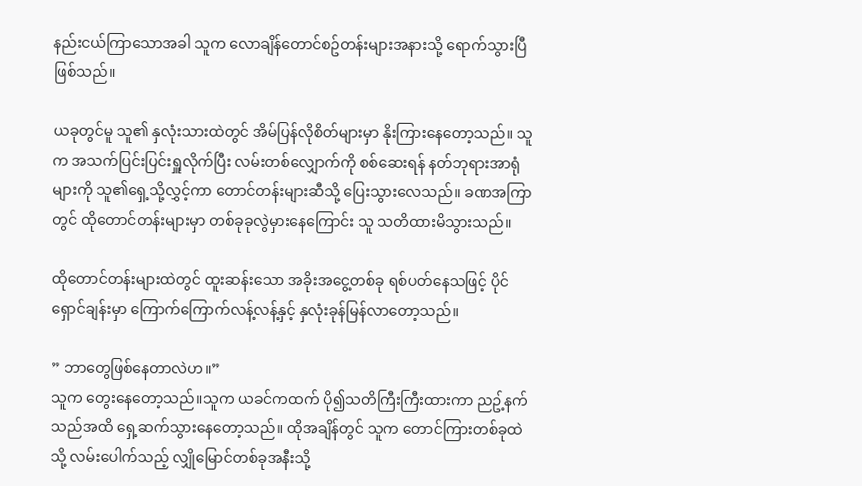နည်းငယ်ကြာသောအခါ သူက လောချိန်တောင်စဥ်တန်းများအနားသို့ ရောက်သွားပြီဖြစ်သည်။

ယခုတွင်မူ သူ၏ နှလုံးသားထဲတွင် အိမ်ပြန်လိုစိတ်များမှာ နိုးကြားနေတော့သည်။ သူက အသက်ပြင်းပြင်းရှူလိုက်ပြီး လမ်းတစ်လျှောက်ကို စစ်ဆေးရန် နတ်ဘုရားအာရုံများကို သူ၏ရှေ့သို့လွှင့်ကာ တောင်တန်းများဆီသို့ ပြေးသွားလေသည်။ ခဏအကြာတွင် ထိုတောင်တန်းများမှာ တစ်ခုခုလွဲမှားနေကြောင်း သူ သတိထားမိသွားသည်။

ထိုတောင်တန်းများထဲတွင် ထူးဆန်းသော အခိုးအငွေ့တစ်ခု ရစ်ပတ်နေသဖြင့် ပိုင်ရှောင်ချန်းမှာ ကြောက်ကြောက်လန့်လန့်နှင့် နှလုံးခုန်မြန်လာတော့သည်။

” ဘာတွေဖြစ်နေတာလဲဟ။”
သူက တွေးနေတော့သည်။သူက ယခင်ကထက် ပို၍သတိကြီးကြီးထားကာ ညဥ့်နက်သည်အထိ ရှေ့ဆက်သွားနေတော့သည်။ ထိုအချိန်တွင် သူက တောင်ကြားတစ်ခုထဲသို့ လမ်းပေါက်သည့် လျှိုမြောင်တစ်ခုအနီးသို့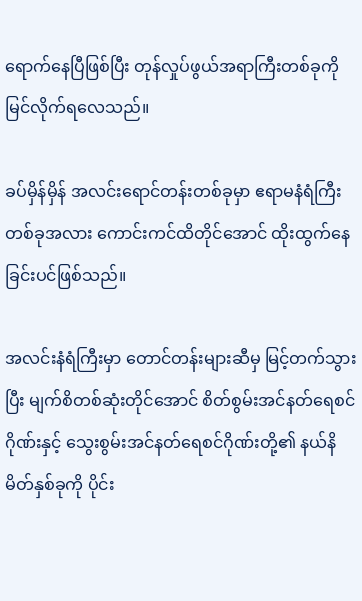ရောက်နေပြီဖြစ်ပြီး တုန်လှုပ်ဖွယ်အရာကြီးတစ်ခုကို မြင်လိုက်ရလေသည်။

ခပ်မှိန်မှိန် အလင်းရောင်တန်းတစ်ခုမှာ ဧရာမနံရံကြီးတစ်ခုအလား ကောင်းကင်ထိတိုင်အောင် ထိုးထွက်နေခြင်းပင်ဖြစ်သည်။

အလင်းနံရံကြီးမှာ တောင်တန်းများဆီမှ မြင့်တက်သွားပြီး မျက်စိတစ်ဆုံးတိုင်အောင် စိတ်စွမ်းအင်နတ်ရေစင်ဂိုဏ်းနှင့် သွေးစွမ်းအင်နတ်ရေစင်ဂိုဏ်းတို့၏ နယ်နိမိတ်နှစ်ခုကို ပိုင်း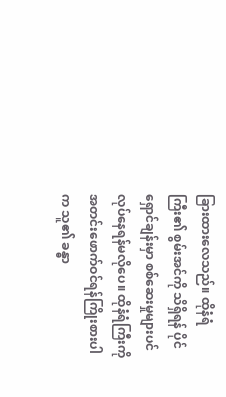ခြားထားလေသည်။ ထိုနံရံကြီး၏ စွမ်းအင်ကို သိရှိရန် ပိုင်ရှောင်ချန်းမှာ စစ်ဆေးမှုများပင် လုပ်နေရန်မလိုပေ။ ထိုနံရံကြီးကို အတင်းဖောက်ဝင်ရန်ကြိုးစားပါက သူ၏ ခန္ဓာ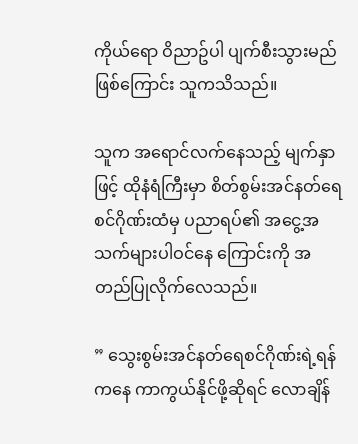ကိုယ်ရော ဝိညာဥ်ပါ ပျက်စီးသွားမည်ဖြစ်ကြောင်း သူကသိသည်။

သူက အရောင်လက်နေသည့် မျက်နှာဖြင့် ထိုနံရံကြီးမှာ စိတ်စွမ်းအင်နတ်ရေစင်ဂိုဏ်းထံမှ ပညာရပ်၏ အငွေ့အသက်များပါဝင်နေ ကြောင်းကို အတည်ပြုလိုက်လေသည်။

” သွေးစွမ်းအင်နတ်ရေစင်ဂိုဏ်းရဲ့ရန်ကနေ ကာကွယ်နိုင်ဖို့ဆိုရင် လောချိန်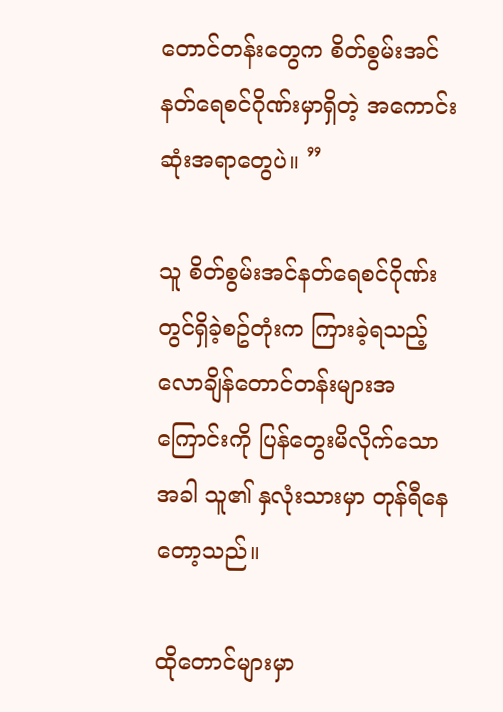တောင်တန်းတွေက စိတ်စွမ်းအင်နတ်ရေစင်ဂိုဏ်းမှာရှိတဲ့ အကောင်းဆုံးအရာတွေပဲ။ ”

သူ စိတ်စွမ်းအင်နတ်ရေစင်ဂိုဏ်းတွင်ရှိခဲ့စဥ်တုံးက ကြားခဲ့ရသည့် လောချိန်တောင်တန်းများအကြောင်းကို ပြန်တွေးမိလိုက်သောအခါ သူ၏ နှလုံးသားမှာ တုန်ရီနေတော့သည်။

ထိုတောင်များမှာ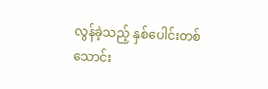လွန်ခဲ့သည့် နှစ်ပေါင်းတစ်သောင်း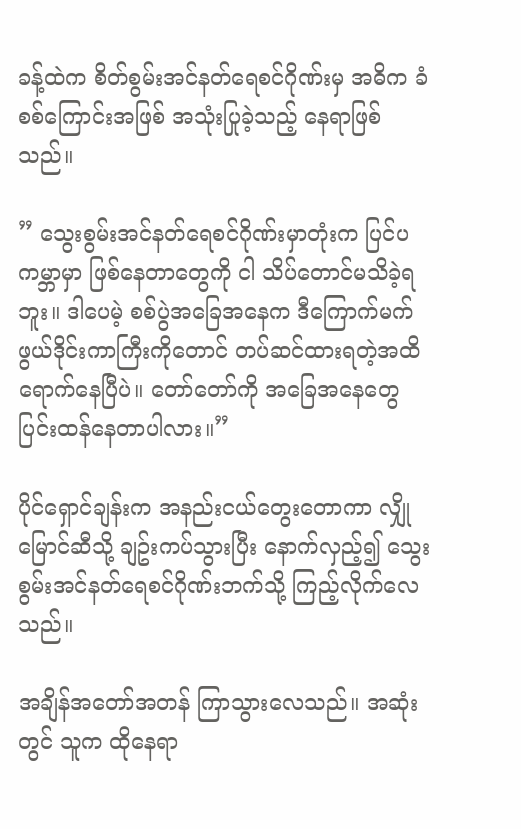ခန့်ထဲက စိတ်စွမ်းအင်နတ်ရေစင်ဂိုဏ်းမှ အဓိက ခံစစ်ကြောင်းအဖြစ် အသုံးပြုခဲ့သည့် နေရာဖြစ်သည်။

” သွေးစွမ်းအင်နတ်ရေစင်ဂိုဏ်းမှာတုံးက ပြင်ပ ကမ္ဘာမှာ ဖြစ်နေတာတွေကို ငါ သိပ်တောင်မသိခဲ့ရဘူး။ ဒါပေမဲ့ စစ်ပွဲအခြေအနေက ဒီကြောက်မက်ဖွယ်ဒိုင်းကာကြီးကိုတောင် တပ်ဆင်ထားရတဲ့အထိ ရောက်နေပြီပဲ။ တော်တော်ကို အခြေအနေတွေ ပြင်းထန်နေတာပါလား။”

ပိုင်ရှောင်ချန်းက အနည်းငယ်တွေးတောကာ လျှိုမြောင်ဆီသို့ ချဥ်းကပ်သွားပြီး နောက်လှည့်၍ သွေးစွမ်းအင်နတ်ရေစင်ဂိုဏ်းဘက်သို့ ကြည့်လိုက်လေသည်။

အချိန်အတော်အတန် ကြာသွားလေသည်။ အဆုံးတွင် သူက ထိုနေရာ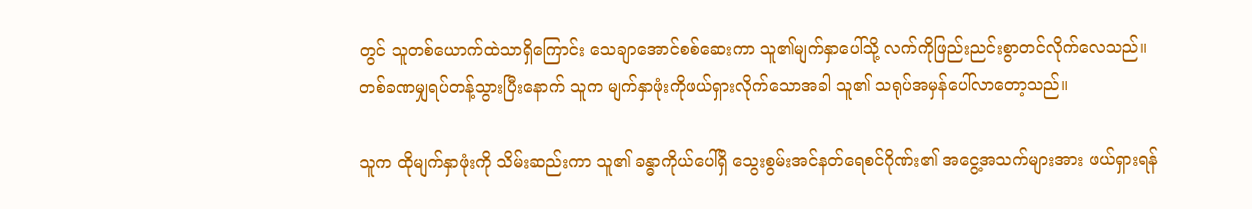တွင် သူတစ်ယောက်ထဲသာရှိကြောင်း သေချာအောင်စစ်ဆေးကာ သူ၏မျက်နှာပေါ်သို့ လက်ကိုဖြည်းညင်းစွာတင်လိုက်လေသည်။ တစ်ခဏမျှရပ်တန့်သွားပြီးနောက် သူက မျက်နှာဖုံးကိုဖယ်ရှားလိုက်သောအခါ သူ၏ သရုပ်အမှန်ပေါ်လာတော့သည်။

သူက ထိုမျက်နှာဖုံးကို သိမ်းဆည်းကာ သူ၏ ခန္ဓာကိုယ်ပေါ်ရှိ သွေးစွမ်းအင်နတ်ရေစင်ဂိုဏ်း၏ အငွေ့အသက်များအား ဖယ်ရှားရန်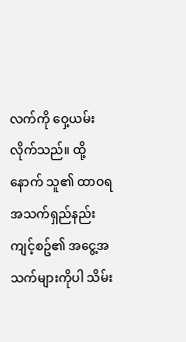လက်ကို ဝှေ့ယမ်းလိုက်သည်။ ထို့နောက် သူ၏ ထာဝရအသက်ရှည်နည်းကျင့်စဥ်၏ အငွေ့အသက်များကိုပါ သိမ်း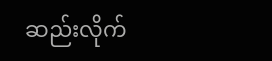ဆည်းလိုက်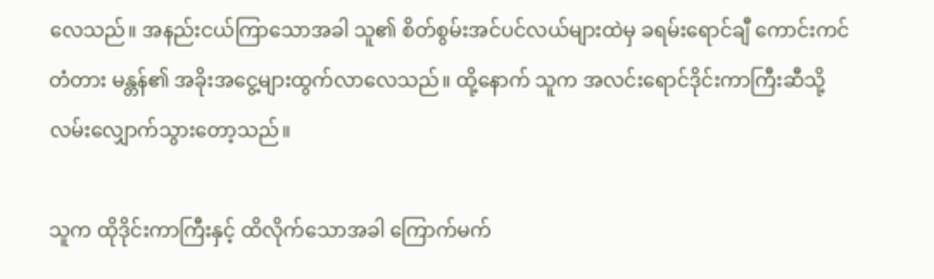လေသည်။ အနည်းငယ်ကြာသောအခါ သူ၏ စိတ်စွမ်းအင်ပင်လယ်များထဲမှ ခရမ်းရောင်ချီ ကောင်းကင်တံတား မန္တန်၏ အခိုးအငွေ့များထွက်လာလေသည်။ ထို့နောက် သူက အလင်းရောင်ဒိုင်းကာကြီးဆီသို့ လမ်းလျှောက်သွားတော့သည်။

သူက ထိုဒိုင်းကာကြီးနှင့် ထိလိုက်သောအခါ ကြောက်မက်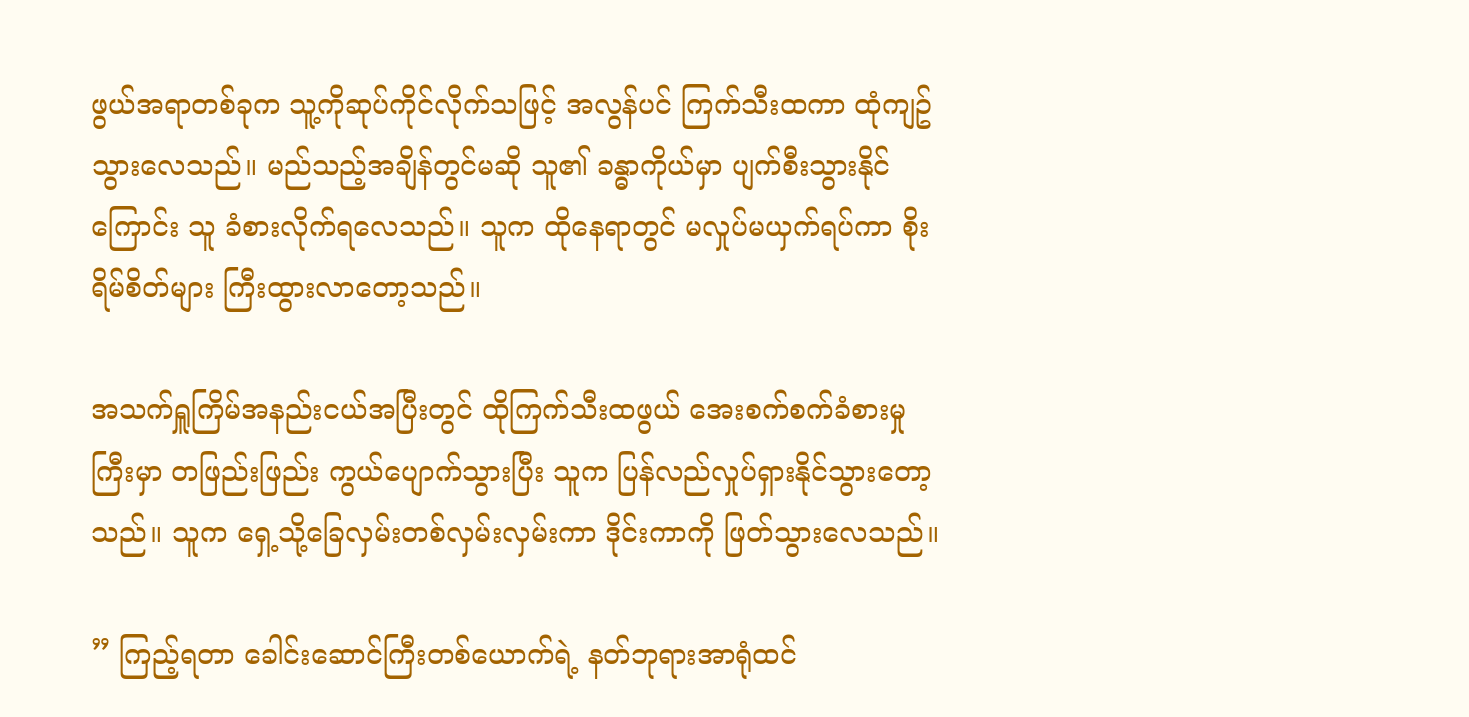ဖွယ်အရာတစ်ခုက သူ့ကိုဆုပ်ကိုင်လိုက်သဖြင့် အလွန်ပင် ကြက်သီးထကာ ထုံကျဥ်သွားလေသည်။ မည်သည့်အချိန်တွင်မဆို သူ၏ ခန္ဓာကိုယ်မှာ ပျက်စီးသွားနိုင်ကြောင်း သူ ခံစားလိုက်ရလေသည်။ သူက ထိုနေရာတွင် မလှုပ်မယှက်ရပ်ကာ စိုးရိမ်စိတ်များ ကြီးထွားလာတော့သည်။

အသက်ရှူကြိမ်အနည်းငယ်အပြီးတွင် ထိုကြက်သီးထဖွယ် အေးစက်စက်ခံစားမှုကြီးမှာ တဖြည်းဖြည်း ကွယ်ပျောက်သွားပြီး သူက ပြန်လည်လှုပ်ရှားနိုင်သွားတော့သည်။ သူက ရှေ့သို့ခြေလှမ်းတစ်လှမ်းလှမ်းကာ ဒိုင်းကာကို ဖြတ်သွားလေသည်။

” ကြည့်ရတာ ခေါင်းဆောင်ကြီးတစ်ယောက်ရဲ့ နတ်ဘုရားအာရုံထင်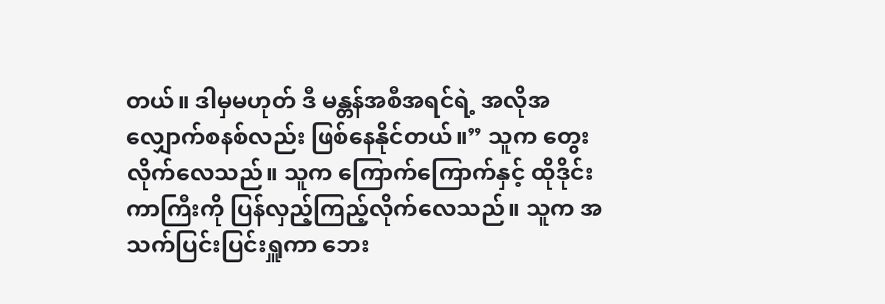တယ်။ ဒါမှမဟုတ် ဒီ မန္တန်အစီအရင်ရဲ့ အလိုအလျှောက်စနစ်လည်း ဖြစ်နေနိုင်တယ်။” သူက တွေးလိုက်လေသည်။ သူက ကြောက်ကြောက်နှင့် ထိုဒိုင်းကာကြီးကို ပြန်လှည့်ကြည့်လိုက်လေသည်။ သူက အသက်ပြင်းပြင်းရှူကာ ဘေး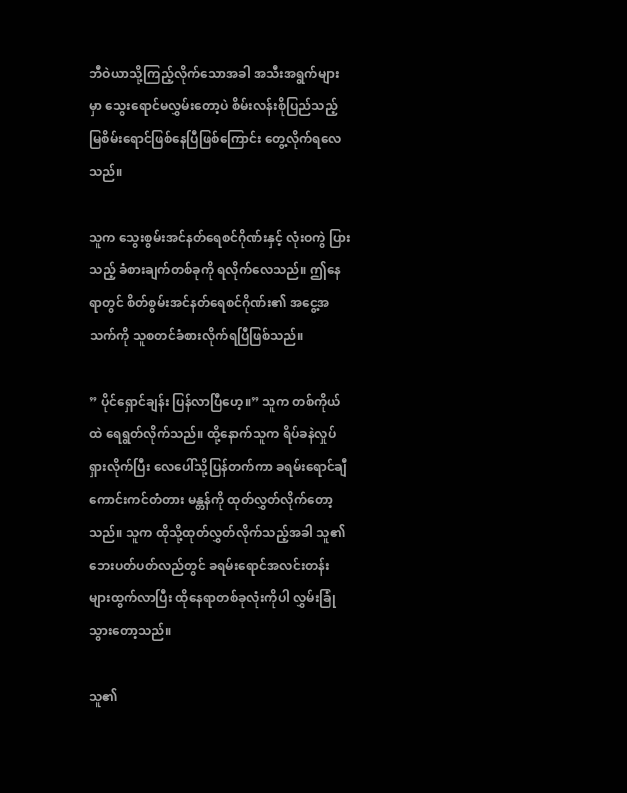ဘီဝဲယာသို့ကြည့်လိုက်သောအခါ အသီးအရွက်များမှာ သွေးရောင်မလွှမ်းတော့ပဲ စိမ်းလန်းစိုပြည်သည့် မြစိမ်းရောင်ဖြစ်နေပြီဖြစ်ကြောင်း တွေ့လိုက်ရလေသည်။

သူက သွေးစွမ်းအင်နတ်ရေစင်ဂိုဏ်းနှင့် လုံးဝကွဲ ပြားသည့် ခံစားချက်တစ်ခုကို ရလိုက်လေသည်။ ဤနေရာတွင် စိတ်စွမ်းအင်နတ်ရေစင်ဂိုဏ်း၏ အငွေ့အသက်ကို သူစတင်ခံစားလိုက်ရပြီဖြစ်သည်။

” ပိုင်ရှောင်ချန်း ပြန်လာပြီဟေ့။” သူက တစ်ကိုယ်ထဲ ရေရွတ်လိုက်သည်။ ထို့နောက်သူက ရိပ်ခနဲလှုပ်ရှားလိုက်ပြီး လေပေါ်သို့ပြန်တက်ကာ ခရမ်းရောင်ချီ ကောင်းကင်တံတား မန္တန်ကို ထုတ်လွှတ်လိုက်တော့သည်။ သူက ထိုသို့ထုတ်လွှတ်လိုက်သည့်အခါ သူ၏ဘေးပတ်ပတ်လည်တွင် ခရမ်းရောင်အလင်းတန်းများထွက်လာပြီး ထိုနေရာတစ်ခုလုံးကိုပါ လွှမ်းခြုံသွားတော့သည်။

သူ၏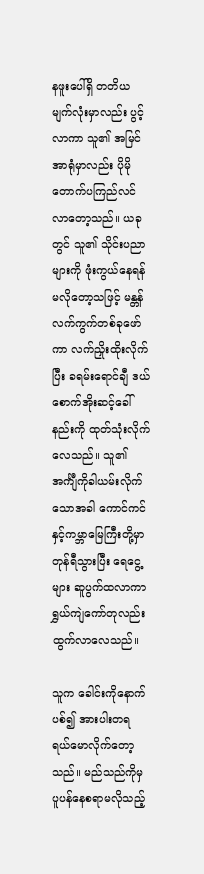နဖူးပေါ်ရှိ တတိယမျက်လုံးမှာလည်း ပွင့်လာကာ သူ၏ အမြင်အာရုံမှာလည်း ပိုမိုတောက်ပကြည်လင်လာတော့သည်။ ယခုတွင် သူ၏ သိုင်းပညာများကို ဖုံးကွယ်နေရန် မလိုတော့သဖြင့် မန္တန်လက်ကွက်တစ်ခုဖော်ကာ လက်ညှိုးထိုးလိုက်ပြီး ခရမ်းရောင်ချီ ဒယ်စောက်အိုးဆင့်ခေါ်နည်းကို ထုတ်သုံးလိုက်လေသည်။ သူ၏ အင်္ကျီကိုခါယမ်းလိုက်သောအခါ ကောင်ကင်နှင့်ကမ္ဘာမြေကြီးတို့မှာ တုန်ရီသွားပြီး ရေငွေ့များ ဆူပွက်ထလာကာ ရွှယ်ကျဲကော်တုလည်း ထွက်လာလေသည်။

သူက ခေါင်းကိုနောက်ပစ်၍ အားပါးတရ ရယ်မောလိုက်တော့သည်။ မည်သည်ကိုမှ ပူပန်နေစရာမလိုသည့်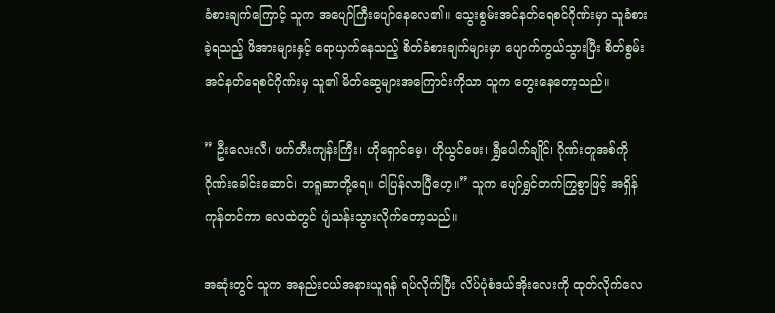ခံစားချက်ကြောင့် သူက အပျော်ကြီးပျော်နေလေ၏။ သွေးစွမ်းအင်နတ်ရေစင်ဂိုဏ်းမှာ သူခံစားခဲ့ရသည့် ဖိအားများနှင့် ရောယှက်နေသည့် စိတ်ခံစားချက်များမှာ ပျောက်ကွယ်သွားပြီး စိတ်စွမ်းအင်နတ်ရေစင်ဂိုဏ်းမှ သူ၏ မိတ်ဆွေများအကြောင်းကိုသာ သူက တွေးနေတော့သည်။

” ဦးလေးလီ၊ ဖက်တီးကျန်းကြီး၊ ဟိုရှောင်မေ့၊ ဟိုယွင်ဖေး၊ ရွှီပေါက်ချိုင်၊ ဂိုဏ်းတူအစ်ကို ဂိုဏ်းခေါင်းဆောင်၊ ဘရူဆာတို့ရေ။ ငါပြန်လာပြီဟေ့။” သူက ပျော်ရွှင်တက်ကြွစွာဖြင့် အရှိန်ကုန်တင်ကာ လေထဲတွင် ပျံသန်းသွားလိုက်တော့သည်။

အဆုံးတွင် သူက အနည်းငယ်အနားယူရန် ရပ်လိုက်ပြီး လိပ်ပုံစံဒယ်အိုးလေးကို ထုတ်လိုက်လေ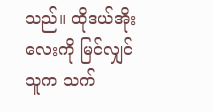သည်။ ထိုဒယ်အိုးလေးကို မြင်လျှင် သူက သက်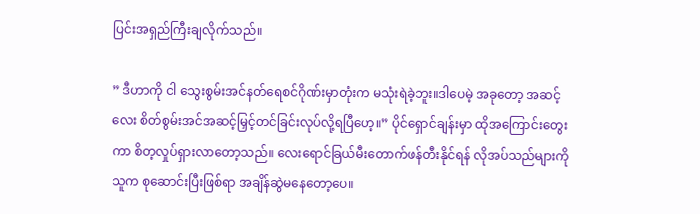ပြင်းအရှည်ကြီးချလိုက်သည်။

” ဒီဟာကို ငါ သွေးစွမ်းအင်နတ်ရေစင်ဂိုဏ်းမှာတုံးက မသုံးရဲခဲ့ဘူး။ဒါပေမဲ့ အခုတော့ အဆင့်လေး စိတ်စွမ်းအင်အဆင့်မြှင့်တင်ခြင်းလုပ်လို့ရပြီဟေ့။” ပိုင်ရှောင်ချန်းမှာ ထိုအကြောင်းတွေးကာ စိတ့လှုပ်ရှားလာတော့သည်။ လေးရောင်ခြယ်မီးတောက်ဖန်တီးနိုင်ရန် လိုအပ်သည်များကို သူက စုဆောင်းပြီးဖြစ်ရာ အချိန်ဆွဲမနေတော့ပေ။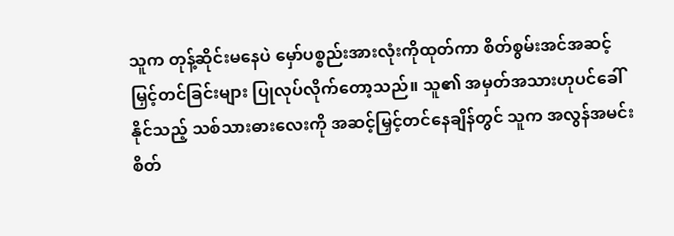သူက တုန့်ဆိုင်းမနေပဲ မှော်ပစ္စည်းအားလုံးကိုထုတ်ကာ စိတ်စွမ်းအင်အဆင့်မြှင့်တင်ခြင်းများ ပြုလုပ်လိုက်တော့သည်။ သူ၏ အမှတ်အသားဟုပင်ခေါ်နိုင်သည့် သစ်သားဓားလေးကို အဆင့်မြှင့်တင်နေချိန်တွင် သူက အလွန်အမင်း စိတ်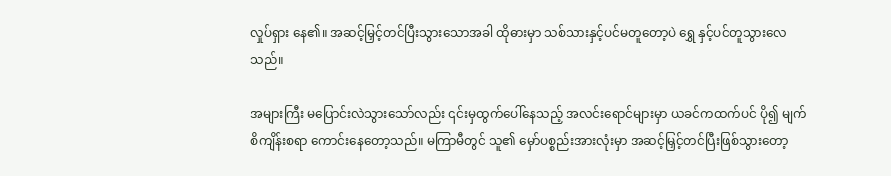လှုပ်ရှား နေ၏။ အဆင့်မြှင့်တင်ပြီးသွားသောအခါ ထိုဓားမှာ သစ်သားနှင့်ပင်မတူတော့ပဲ ရွှေ နှင့်ပင်တူသွားလေသည်။

အများကြီး မပြောင်းလဲသွားသော်လည်း ၎င်းမှထွက်ပေါ်နေသည့် အလင်းရောင်များမှာ ယခင်ကထက်ပင် ပို၍ မျက်စိကျိန်းစရာ ကောင်းနေတော့သည်။ မကြာမီတွင် သူ၏ မှော်ပစ္စည်းအားလုံးမှာ အဆင့်မြှင့်တင်ပြီးဖြစ်သွားတော့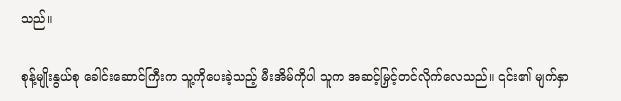သည်။

စုန့်မျိုးနွယ်စု ခေါင်းဆောင်ကြီးက သူ့ကိုပေးခဲ့သည့် မီးအိမ်ကိုပါ သူက အဆင့်မြှင့်တင်လိုက်လေသည်။ ၎င်း၏ မျက်နှာ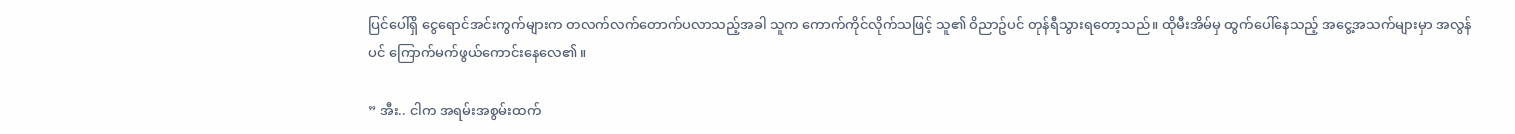ပြင်ပေါ်ရှိ ငွေရောင်အင်းကွက်များက တလက်လက်တောက်ပလာသည့်အခါ သူက ကောက်ကိုင်လိုက်သဖြင့် သူ၏ ဝိညာဥ်ပင် တုန်ရီသွားရတော့သည်။ ထိုမီးအိမ်မှ ထွက်ပေါ်နေသည့် အငွေ့အသက်များမှာ အလွန်ပင် ကြောက်မက်ဖွယ်ကောင်းနေလေ၏။

” အီး.. ငါက အရမ်းအစွမ်းထက်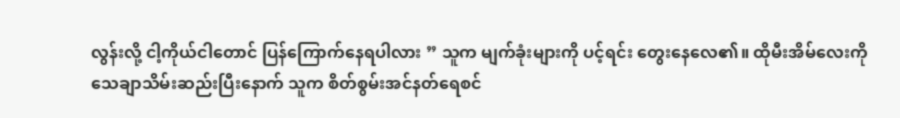လွန်းလို့ ငါ့ကိုယ်ငါတောင် ပြန်ကြောက်နေရပါလား ” သူက မျက်ခုံးများကို ပင့်ရင်း တွေးနေလေ၏။ ထိုမီးအိမ်လေးကို သေချာသိမ်းဆည်းပြီးနောက် သူက စိတ်စွမ်းအင်နတ်ရေစင်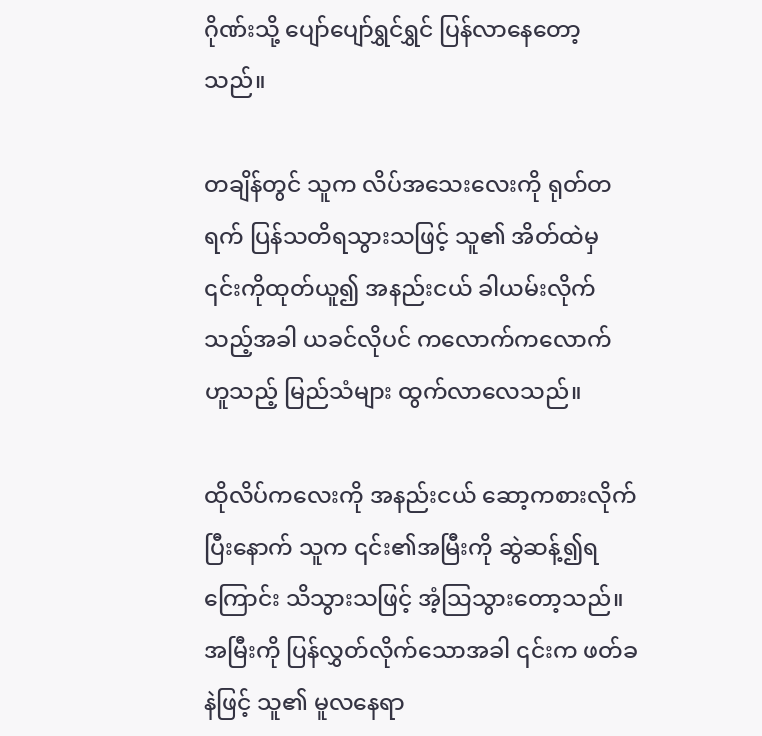ဂိုဏ်းသို့ ပျော်ပျော်ရွှင်ရွှင် ပြန်လာနေတော့သည်။

တချိန်တွင် သူက လိပ်အသေးလေးကို ရုတ်တရက် ပြန်သတိရသွားသဖြင့် သူ၏ အိတ်ထဲမှ ၎င်းကိုထုတ်ယူ၍ အနည်းငယ် ခါယမ်းလိုက်သည့်အခါ ယခင်လိုပင် ကလောက်ကလောက် ဟူသည့် မြည်သံများ ထွက်လာလေသည်။

ထိုလိပ်ကလေးကို အနည်းငယ် ဆော့ကစားလိုက်ပြီးနောက် သူက ၎င်း၏အမြီးကို ဆွဲဆန့်၍ရကြောင်း သိသွားသဖြင့် အံ့သြသွားတော့သည်။ အမြီးကို ပြန်လွှတ်လိုက်သောအခါ ၎င်းက ဖတ်ခနဲဖြင့် သူ၏ မူလနေရာ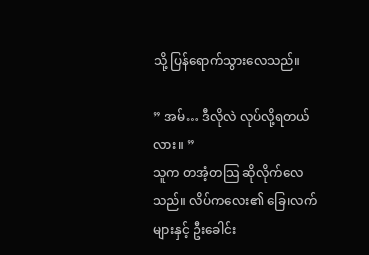သို့ ပြန်ရောက်သွားလေသည်။

” အမ်… ဒီလိုလဲ လုပ်လို့ရတယ်လား။ ”
သူက တအံ့တသြ ဆိုလိုက်လေသည်။ လိပ်ကလေး၏ ခြေ၊လက်များနှင့် ဦးခေါင်း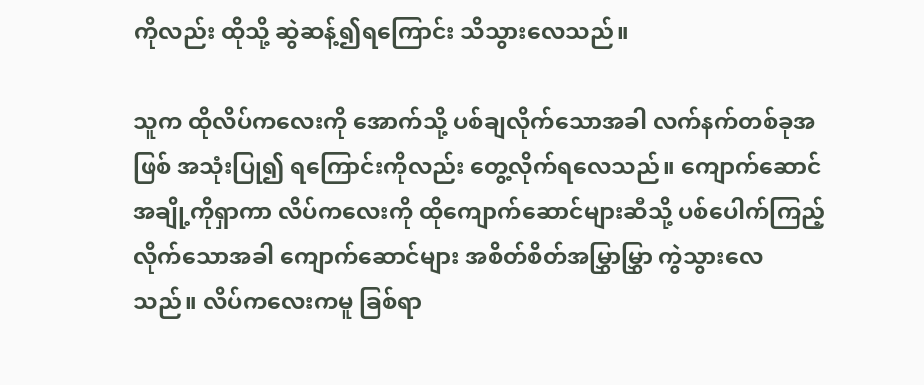ကိုလည်း ထိုသို့ ဆွဲဆန့်၍ရကြောင်း သိသွားလေသည်။

သူက ထိုလိပ်ကလေးကို အောက်သို့ ပစ်ချလိုက်သောအခါ လက်နက်တစ်ခုအဖြစ် အသုံးပြု၍ ရကြောင်းကိုလည်း တွေ့လိုက်ရလေသည်။ ကျောက်ဆောင်အချို့ကိုရှာကာ လိပ်ကလေးကို ထိုကျောက်ဆောင်များဆီသို့ ပစ်ပေါက်ကြည့်လိုက်သောအခါ ကျောက်ဆောင်များ အစိတ်စိတ်အမြွှာမြွှာ ကွဲသွားလေသည်။ လိပ်ကလေးကမူ ခြစ်ရာ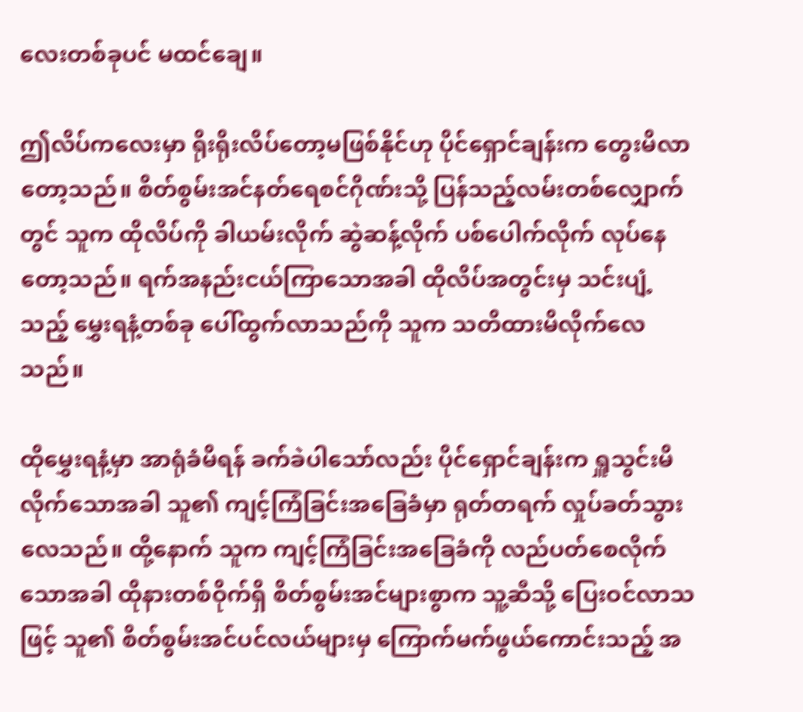လေးတစ်ခုပင် မထင်ချေ။

ဤလိပ်ကလေးမှာ ရိုးရိုးလိပ်တော့မဖြစ်နိုင်ဟု ပိုင်ရှောင်ချန်းက တွေးမိလာတော့သည်။ စိတ်စွမ်းအင်နတ်ရေစင်ဂိုဏ်းသို့ ပြန်သည့်လမ်းတစ်လျှောက်တွင် သူက ထိုလိပ်ကို ခါယမ်းလိုက် ဆွဲဆန့်လိုက် ပစ်ပေါက်လိုက် လုပ်နေတော့သည်။ ရက်အနည်းငယ်ကြာသောအခါ ထိုလိပ်အတွင်းမှ သင်းပျံ့သည့် မွှေးရနံ့တစ်ခု ပေါ်ထွက်လာသည်ကို သူက သတိထားမိလိုက်လေသည်။

ထိုမွှေးရနံ့မှာ အာရုံခံမိရန် ခက်ခဲပါသော်လည်း ပိုင်ရှောင်ချန်းက ရှူသွင်းမိလိုက်သောအခါ သူ၏ ကျင့်ကြံခြင်းအခြေခံမှာ ရုတ်တရက် လှုပ်ခတ်သွားလေသည်။ ထို့နောက် သူက ကျင့်ကြံခြင်းအခြေခံကို လည်ပတ်စေလိုက်သောအခါ ထိုနားတစ်ဝိုက်ရှိ စိတ်စွမ်းအင်များစွာက သူ့ဆီသို့ ပြေးဝင်လာသဖြင့် သူ၏ စိတ်စွမ်းအင်ပင်လယ်များမှ ကြောက်မက်ဖွယ်ကောင်းသည့် အ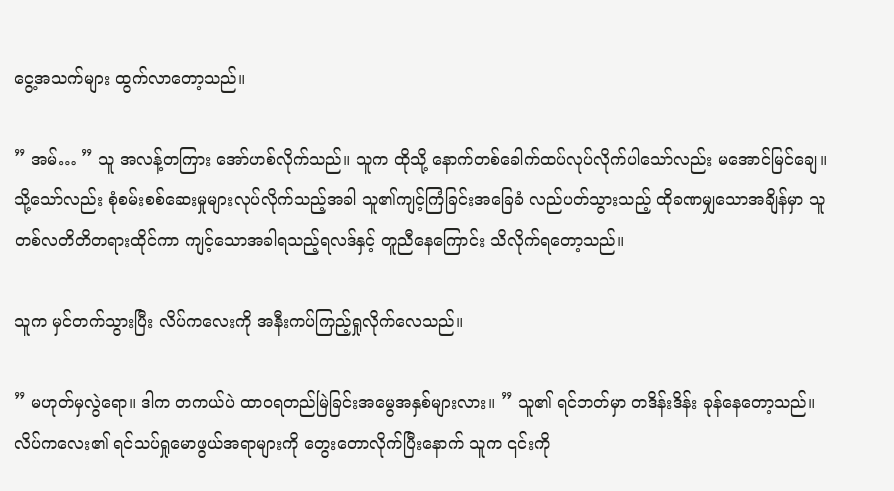ငွေ့အသက်များ ထွက်လာတော့သည်။

” အမ်… ” သူ အလန့်တကြား အော်ဟစ်လိုက်သည်။ သူက ထိုသို့ နောက်တစ်ခေါက်ထပ်လုပ်လိုက်ပါသော်လည်း မအောင်မြင်ချေ။ သို့သော်လည်း စုံစမ်းစစ်ဆေးမှုများလုပ်လိုက်သည့်အခါ သူ၏ကျင့်ကြံခြင်းအခြေခံ လည်ပတ်သွားသည့် ထိုခဏမျှသောအချိန်မှာ သူတစ်လတိတိတရားထိုင်ကာ ကျင့်သောအခါရသည့်ရလဒ်နှင့် တူညီနေကြောင်း သိလိုက်ရတော့သည်။

သူက မှင်တက်သွားပြီး လိပ်ကလေးကို အနီးကပ်ကြည့်ရှုလိုက်လေသည်။

” မဟုတ်မှလွဲရော။ ဒါက တကယ်ပဲ ထာဝရတည်မြဲခြင်းအမွေအနှစ်များလား။ ” သူ၏ ရင်ဘတ်မှာ တဒိန်းဒိန်း ခုန်နေတော့သည်။ လိပ်ကလေး၏ ရင်သပ်ရှုမောဖွယ်အရာများကို တွေးတောလိုက်ပြီးနောက် သူက ၎င်းကို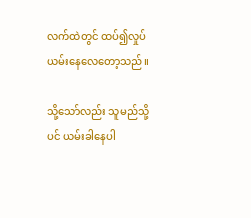လက်ထဲတွင် ထပ်၍လှုပ်ယမ်းနေလေတော့သည်။

သို့သော်လည်း သူမည်သို့ပင် ယမ်းခါနေပါ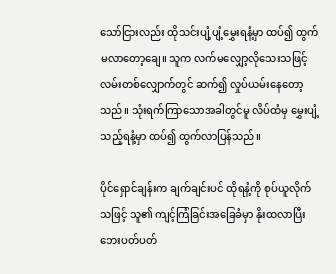သော်ငြားလည်း ထိုသင်းပျံ့ပျံ့မွှေးရနံ့မှာ ထပ်၍ ထွက်မလာတော့ချေ။ သူက လက်မလျှော့လိုသေးသဖြင့် လမ်းတစ်လျှောက်တွင် ဆက်၍ လှုပ်ယမ်းနေတော့သည်။ သုံးရက်ကြာသောအခါတွင်မူ လိပ်ထံမှ မွှေးပျံ့သည့်ရနံ့မှာ ထပ်၍ ထွက်လာပြန်သည်။

ပိုင်ရှောင်ချန်းက ချက်ချင်းပင် ထိုရနံ့ကို စုပ်ယူလိုက်သဖြင့် သူ၏ ကျင့်ကြံခြင်းအခြေခံမှာ နိုးထလာပြီး ဘေးပတ်ပတ်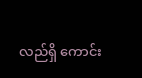လည်ရှိ ကောင်း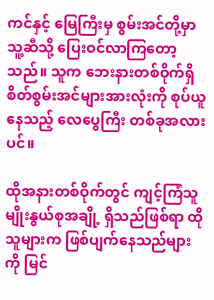ကင်နှင့် မြေကြီးမှ စွမ်းအင်တို့မှာ သူ့ဆီသို့ ပြေးဝင်လာကြတော့သည်။ သူက ဘေးနားတစ်ဝိုက်ရှိ စိတ်စွမ်းအင်များအားလုံးကို စုပ်ယူနေသည့် လေပွေကြီး တစ်ခုအလားပင်။

ထိုအနားတစ်ဝိုက်တွင် ကျင့်ကြံသူမျိုးနွယ်စုအချို့ ရှိသည်ဖြစ်ရာ ထိုသူများက ဖြစ်ပျက်နေသည်များကို မြင်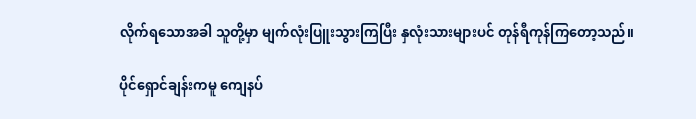လိုက်ရသောအခါ သူတို့မှာ မျက်လုံးပြူးသွားကြပြီး နှလုံးသားများပင် တုန်ရီကုန်ကြတော့သည်။

ပိုင်ရှောင်ချန်းကမူ ကျေနပ်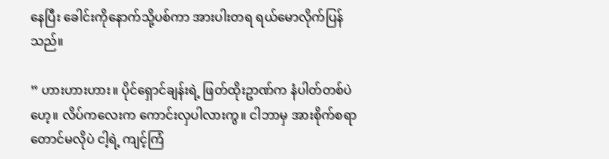နေပြီး ခေါင်းကိုနောက်သို့ပစ်ကာ အားပါးတရ ရယ်မောလိုက်ပြန်သည်။

” ဟားဟားဟား။ ပိုင်ရှောင်ချန်းရဲ့ ဖြတ်ထိုးဥာဏ်က နံပါတ်တစ်ပဲဟေ့။ လိပ်ကလေးက ကောင်းလှပါလားကွ။ ငါဘာမှ အားစိုက်စရာတောင်မလိုပဲ ငါ့ရဲ့ ကျင့်ကြံ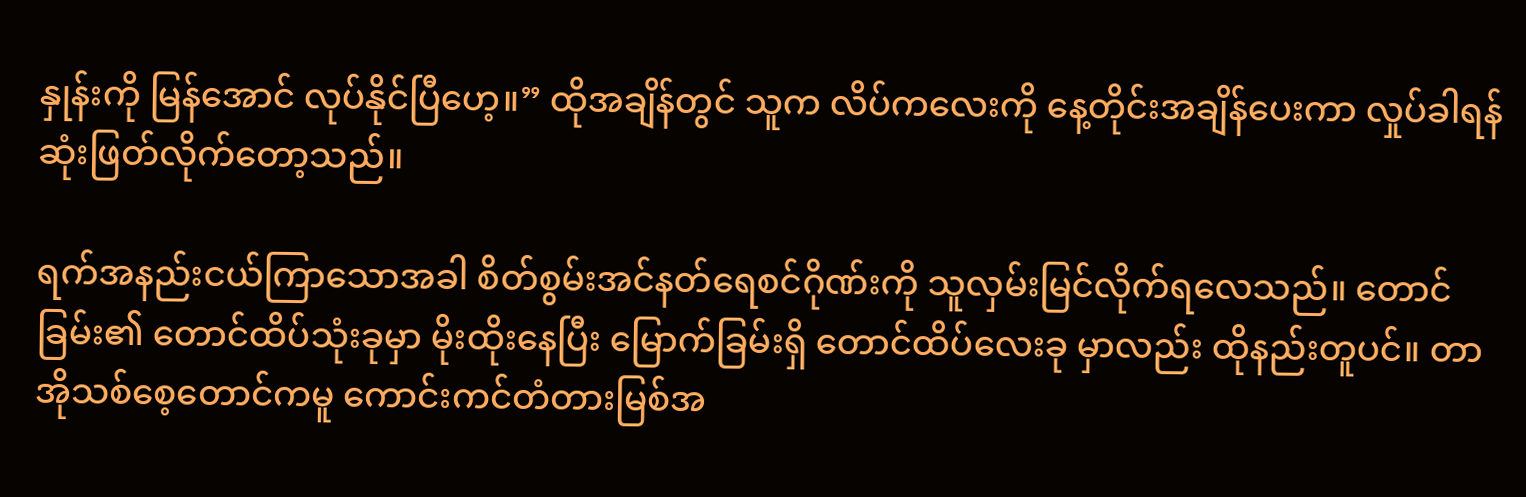နှုန်းကို မြန်အောင် လုပ်နိုင်ပြီဟေ့။” ထိုအချိန်တွင် သူက လိပ်ကလေးကို နေ့တိုင်းအချိန်ပေးကာ လှုပ်ခါရန် ဆုံးဖြတ်လိုက်တော့သည်။

ရက်အနည်းငယ်ကြာသောအခါ စိတ်စွမ်းအင်နတ်ရေစင်ဂိုဏ်းကို သူလှမ်းမြင်လိုက်ရလေသည်။ တောင်ခြမ်း၏ တောင်ထိပ်သုံးခုမှာ မိုးထိုးနေပြီး မြောက်ခြမ်းရှိ တောင်ထိပ်လေးခု မှာလည်း ထိုနည်းတူပင်။ တာအိုသစ်စေ့တောင်ကမူ ကောင်းကင်တံတားမြစ်အ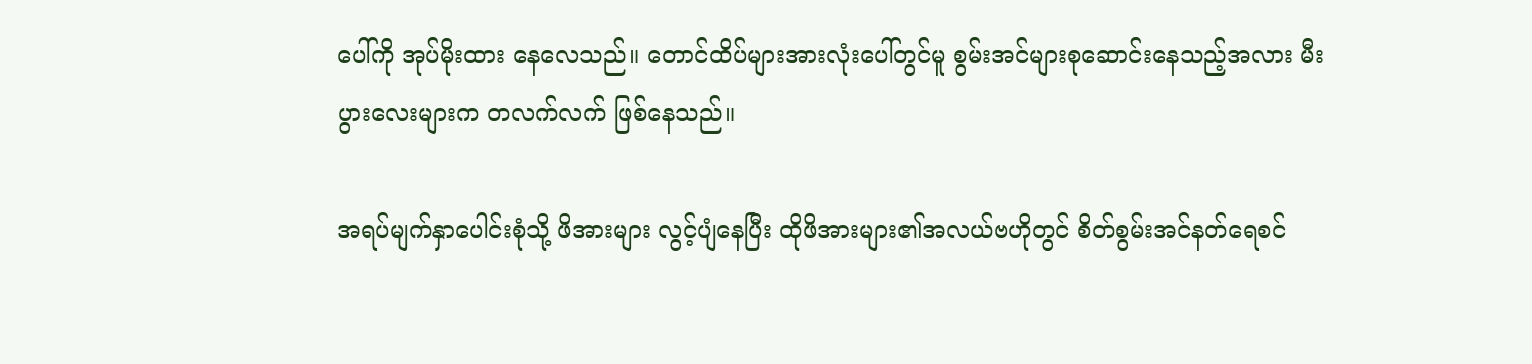ပေါ်ကို အုပ်မိုးထား နေလေသည်။ တောင်ထိပ်များအားလုံးပေါ်တွင်မူ စွမ်းအင်များစုဆောင်းနေသည့်အလား မီးပွားလေးများက တလက်လက် ဖြစ်နေသည်။

အရပ်မျက်နှာပေါင်းစုံသို့ ဖိအားများ လွင့်ပျံနေပြီး ထိုဖိအားများ၏အလယ်ဗဟိုတွင် စိတ်စွမ်းအင်နတ်ရေစင်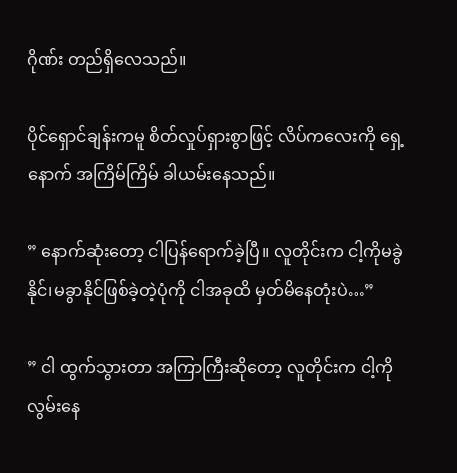ဂိုဏ်း တည်ရှိလေသည်။

ပိုင်ရှောင်ချန်းကမူ စိတ်လှုပ်ရှားစွာဖြင့် လိပ်ကလေးကို ရှေ့နောက် အကြိမ်ကြိမ် ခါယမ်းနေသည်။

” နောက်ဆုံးတော့ ငါပြန်ရောက်ခဲ့ပြီ။ လူတိုင်းက ငါ့ကိုမခွဲနိုင်၊မခွာနိုင်ဖြစ်ခဲ့တဲ့ပုံကို ငါအခုထိ မှတ်မိနေတုံးပဲ…”

” ငါ ထွက်သွားတာ အကြာကြီးဆိုတော့ လူတိုင်းက ငါ့ကို လွမ်းနေ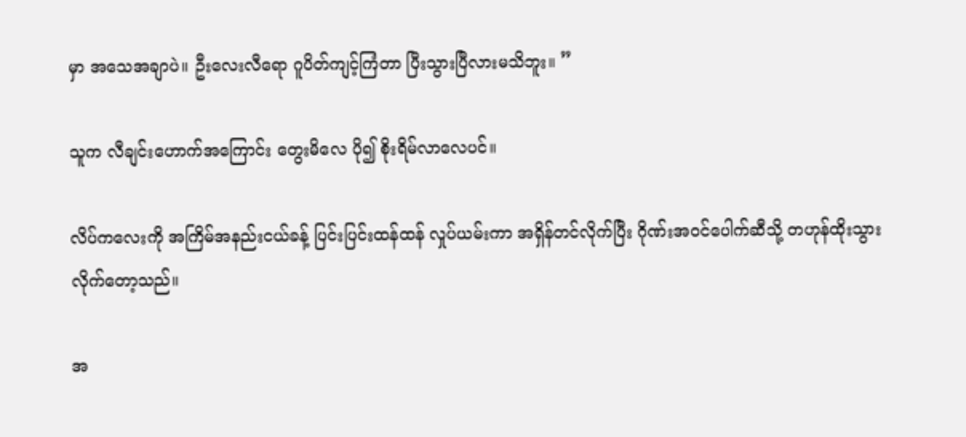မှာ အသေအချာပဲ။ ဦးလေးလီရော ဂူပိတ်ကျင့်ကြံတာ ပြီးသွားပြီလားမသိဘူး။ ”

သူက လီချင်းဟောက်အကြောင်း တွေးမိလေ ပို၍ စိုးရိမ်လာလေပင်။

လိပ်ကလေးကို အကြိမ်အနည်းငယ်ခန့် ပြင်းပြင်းထန်ထန် လှုပ်ယမ်းကာ အရှိန်တင်လိုက်ပြီး ဂိုဏ်းအဝင်ပေါက်ဆီသို့ တဟုန်ထိုးသွားလိုက်တော့သည်။

အ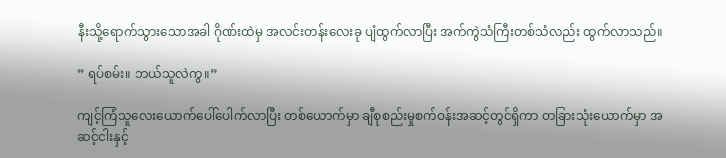နီးသို့ရောက်သွားသောအခါ ဂိုဏ်းထဲမှ အလင်းတန်းလေးခု ပျံထွက်လာပြီး အက်ကွဲသံကြီးတစ်သံလည်း ထွက်လာသည်။

” ရပ်စမ်း။ ဘယ်သူလဲကွ။”

ကျင့်ကြံသူလေးယောက်ပေါ်ပေါက်လာပြီး တစ်ယောက်မှာ ချီစုစည်းမှုစက်ဝန်းအဆင့်တွင်ရှိကာ တခြားသုံးယောက်မှာ အဆင့်ငါးနှင့်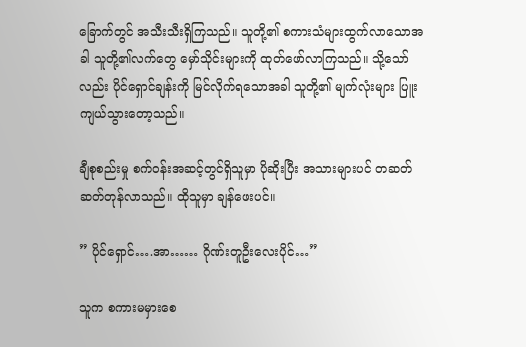ခြောက်တွင် အသီးသီးရှိကြသည်။ သူတို့၏ စကားသံများထွက်လာသောအခါ သူတို့၏လက်တွေ မှော်သိုင်းများကို ထုတ်ဖော်လာကြသည်။ သို့သော်လည်း ပိုင်ရှောင်ချန်းကို မြင်လိုက်ရသောအခါ သူတို့၏ မျက်လုံးများ ပြူးကျယ်သွားတော့သည်။

ချီစုစည်းမှု စက်ဝန်းအဆင့်တွင်ရှိသူမှာ ပိုဆိုးပြီး အသားများပင် တဆတ်ဆတ်တုန်လာသည်။ ထိုသူမှာ ချန်ဖေးပင်။

” ပိုင်ရှောင်….အာ…… ဂိုဏ်းတူဦးလေးပိုင်…”

သူက စကားမမှားစေ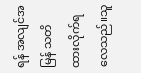ရန် အလျင်အမြန် သတိထားလိုက်ရလေသည်။သူ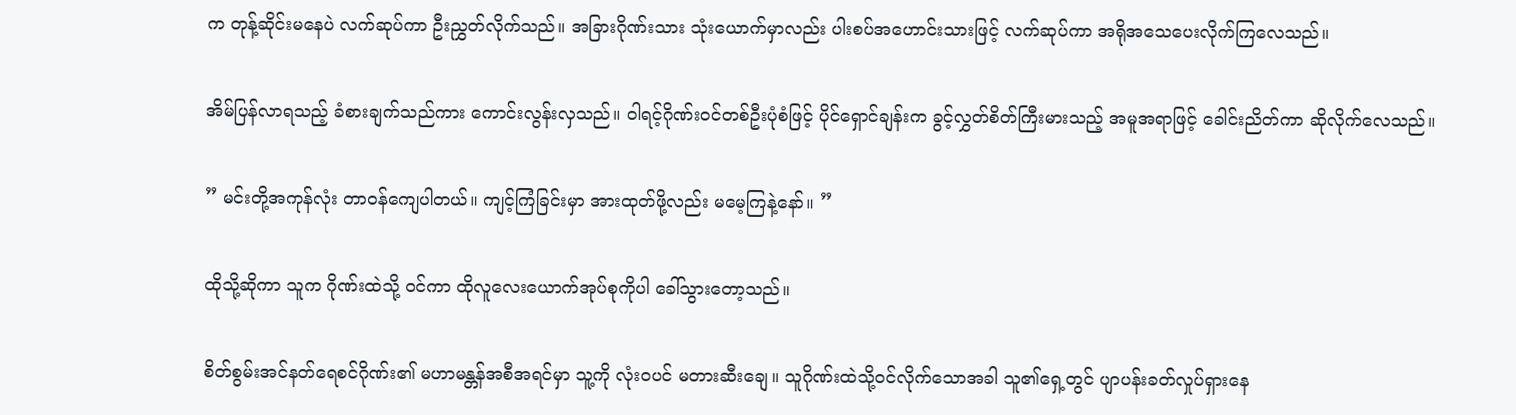က တုန့်ဆိုင်းမနေပဲ လက်ဆုပ်ကာ ဦးညွှတ်လိုက်သည်။ အခြားဂိုဏ်းသား သုံးယောက်မှာလည်း ပါးစပ်အဟောင်းသားဖြင့် လက်ဆုပ်ကာ အရိုအသေပေးလိုက်ကြလေသည်။

အိမ်ပြန်လာရသည့် ခံစားချက်သည်ကား ကောင်းလွန်းလှသည်။ ဝါရင့်ဂိုဏ်းဝင်တစ်ဦးပုံစံဖြင့် ပိုင်ရှောင်ချန်းက ခွင့်လွှတ်စိတ်ကြီးမားသည့် အမူအရာဖြင့် ခေါင်းညိတ်ကာ ဆိုလိုက်လေသည်။

” မင်းတို့အကုန်လုံး တာဝန်ကျေပါတယ်။ ကျင့်ကြံခြင်းမှာ အားထုတ်ဖို့လည်း မမေ့ကြနဲ့နော်။ ”

ထိုသို့ဆိုကာ သူက ဂိုဏ်းထဲသို့ ဝင်ကာ ထိုလူလေးယောက်အုပ်စုကိုပါ ခေါ်သွားတော့သည်။

စိတ်စွမ်းအင်နတ်ရေစင်ဂိုဏ်း၏ မဟာမန္တန်အစီအရင်မှာ သူ့ကို လုံးဝပင် မတားဆီးချေ။ သူဂိုဏ်းထဲသို့ဝင်လိုက်သောအခါ သူ၏ရှေ့တွင် ပျာပန်းခတ်လှုပ်ရှားနေ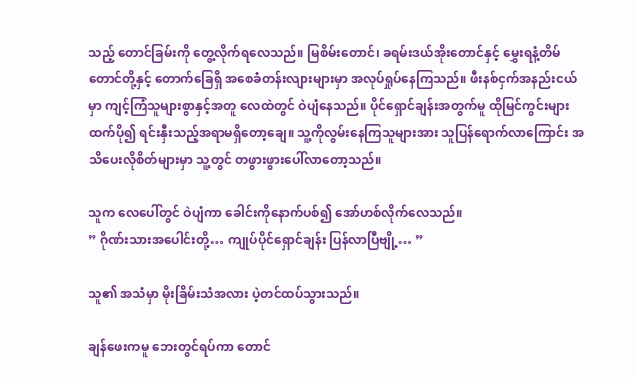သည့် တောင်ခြမ်းကို တွေ့လိုက်ရလေသည်။ မြစိမ်းတောင်၊ ခရမ်းဒယ်အိုးတောင်နှင့် မွှေးရနံ့တိမ်တောင်တို့နှင့် တောက်ခြေရှိ အစေခံတန်းလျားများမှာ အလုပ်ရှုပ်နေကြသည်။ ဖီးနစ်ငှက်အနည်းငယ်မှာ ကျင့်ကြံသူများစွာနှင့်အတူ လေထဲတွင် ဝဲပျံနေသည်။ ပိုင်ရှောင်ချန်းအတွက်မူ ထိုမြင်ကွင်းများထက်ပို၍ ရင်းနှီးသည့်အရာမရှိတော့ချေ။ သူ့ကိုလွမ်းနေကြသူများအား သူပြန်ရောက်လာကြောင်း အသိပေးလိုစိတ်များမှာ သူ့တွင် တဖွားဖွားပေါ်လာတော့သည်။

သူက လေပေါ်တွင် ဝဲပျံကာ ခေါင်းကိုနောက်ပစ်၍ အော်ဟစ်လိုက်လေသည်။
” ဂိုဏ်းသားအပေါင်းတို့… ကျုပ်ပိုင်ရှောင်ချန်း ပြန်လာပြီဗျို့… ”

သူ၏ အသံမှာ မိုးခြိမ်းသံအလား ပဲ့တင်ထပ်သွားသည်။

ချန်ဖေးကမူ ဘေးတွင်ရပ်ကာ တောင်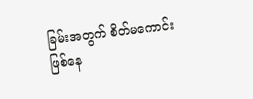ခြမ်းအတွက် စိတ်မကောင်းဖြစ်နေ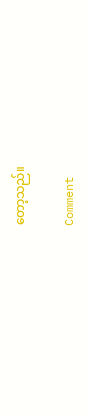တော့သည်။

Comment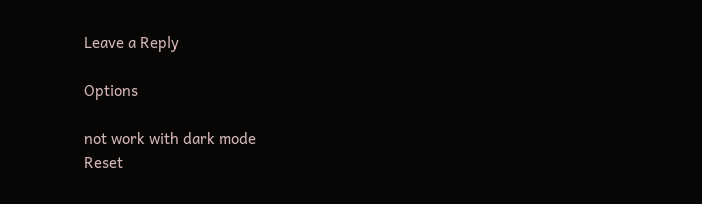Leave a Reply

Options

not work with dark mode
Reset